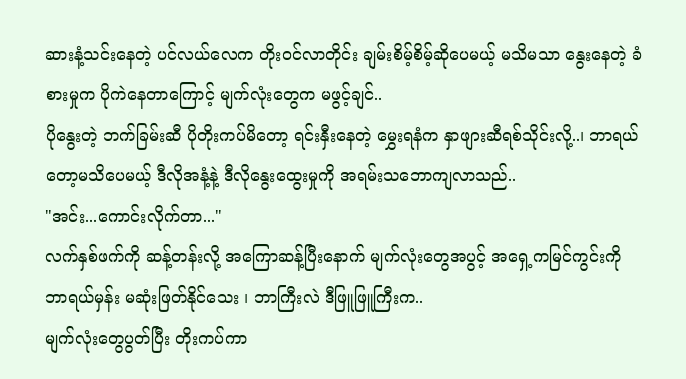ဆားနံ့သင်းနေတဲ့ ပင်လယ်လေက တိုးဝင်လာတိုင်း ချမ်းစိမ့်စိမ့်ဆိုပေမယ့် မသိမသာ နွေးနေတဲ့ ခံစားမှုက ပိုကဲနေတာကြောင့် မျက်လုံးတွေက မဖွင့်ချင်..
ပိုနွေးတဲ့ ဘက်ခြမ်းဆီ ပိုတိုးကပ်မိတော့ ရင်းနှီးနေတဲ့ မွှေးရနံက နှာဖျားဆီရစ်သိုင်းလို့..၊ ဘာရယ်တော့မသိပေမယ့် ဒီလိုအနံ့နဲ့ ဒီလိုနွေးထွေးမှုကို အရမ်းသဘောကျလာသည်..
"အင်း...ကောင်းလိုက်တာ..."
လက်နှစ်ဖက်ကို ဆန့်တန်းလို့ အကြောဆန့်ပြီးနောက် မျက်လုံးတွေအပွင့် အရှေ့ကမြင်ကွင်းကို ဘာရယ်မှန်း မဆုံးဖြတ်နိုင်သေး ၊ ဘာကြီးလဲ ဒီဖြူဖြူကြီးက..
မျက်လုံးတွေပွတ်ပြီး တိုးကပ်ကာ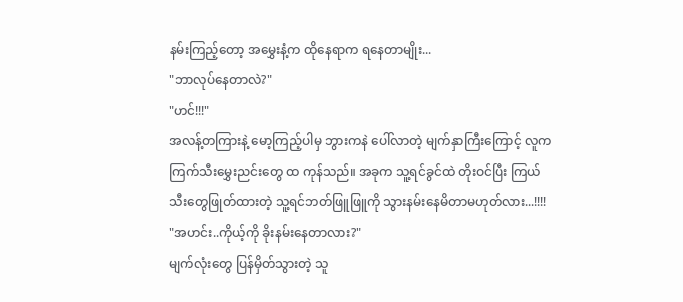နမ်းကြည့်တော့ အမွှေးနံ့က ထိုနေရာက ရနေတာမျိုး...
"ဘာလုပ်နေတာလဲ?"
"ဟင်!!!"
အလန့်တကြားနဲ့ မော့ကြည့်ပါမှ ဘွားကနဲ ပေါ်လာတဲ့ မျက်နှာကြီးကြောင့် လူက ကြက်သီးမွှေးညင်းတွေ ထ ကုန်သည်။ အခုက သူ့ရင်ခွင်ထဲ တိုးဝင်ပြီး ကြယ်သီးတွေဖြုတ်ထားတဲ့ သူ့ရင်ဘတ်ဖြူဖြူကို သွားနမ်းနေမိတာမဟုတ်လား...!!!!
"အဟင်း..ကိုယ့်ကို ခိုးနမ်းနေတာလား?"
မျက်လုံးတွေ ပြန်မှိတ်သွားတဲ့ သူ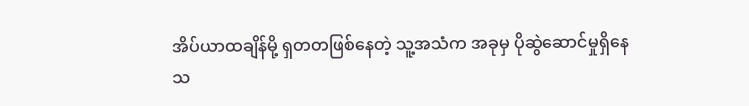အိပ်ယာထချိန်မို့ ရှတတဖြစ်နေတဲ့ သူ့အသံက အခုမှ ပိုဆွဲဆောင်မှုရှိနေသ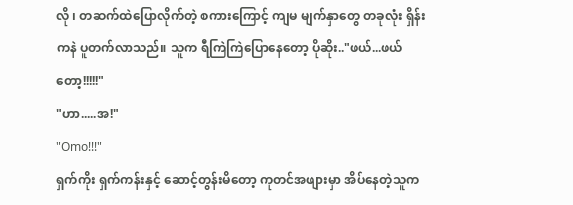လို ၊ တဆက်ထဲပြောလိုက်တဲ့ စကားကြောင့် ကျမ မျက်နှာတွေ တခုလုံး ရှိန်းကနဲ ပူတက်လာသည်။ သူက ရီကြဲကြဲပြောနေတော့ ပိုဆိုး.."ဖယ်...ဖယ်တော့!!!!!"
"ဟာ.....အ!"
"Omo!!!"
ရှက်ကိုး ရှက်ကန်းနှင့် ဆောင့်တွန်းမိတော့ ကုတင်အဖျားမှာ အိပ်နေတဲ့သူက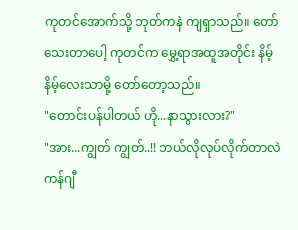ကုတင်အောက်သို့ ဘုတ်ကနဲ ကျရှာသည်။ တော်သေးတာပေါ့ ကုတင်က မွှေ့ရာအထူအတိုင်း နိမ့်နိမ့်လေးသာမို့ တော်တော့သည်။
"တောင်းပန်ပါတယ် ဟို...နာသွားလား?"
"အား...ကျွတ် ကျွတ်..!! ဘယ်လိုလုပ်လိုက်တာလဲ ကန်ဂျီ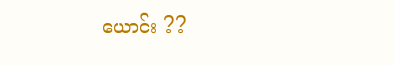ယောင်း ??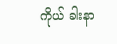ကိုယ် ခါးနာ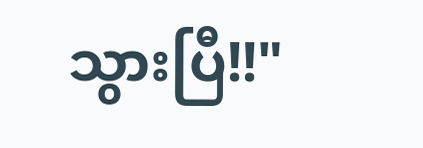သွားပြီ!!"